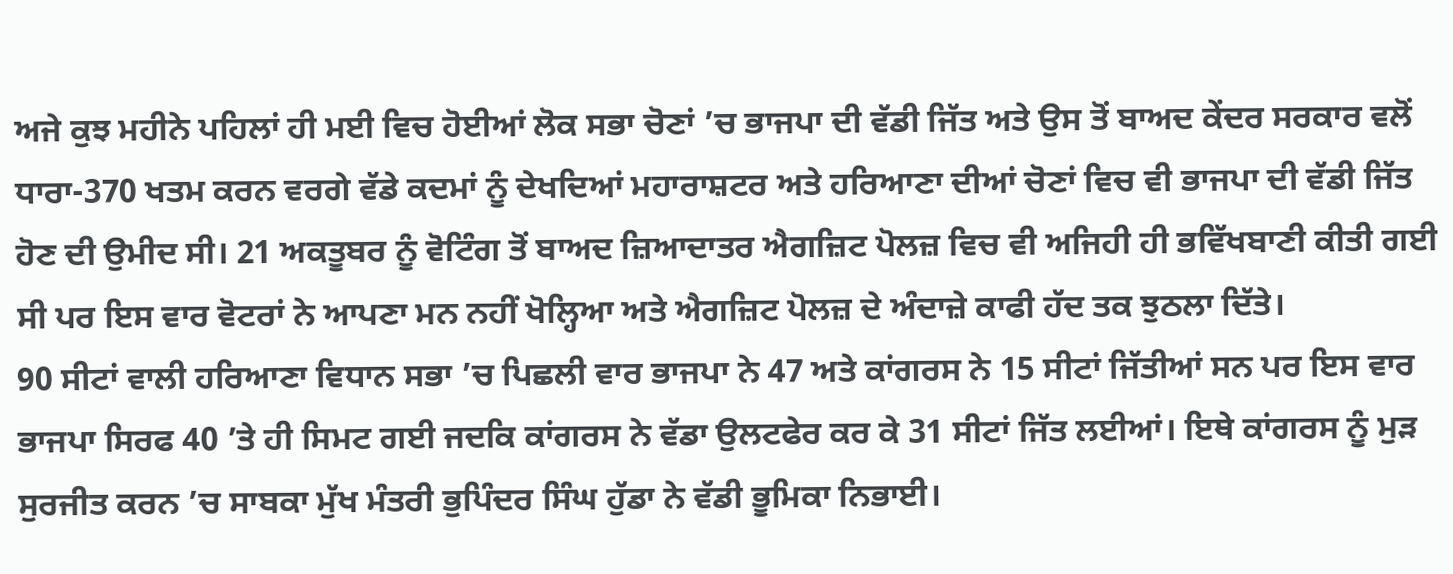ਅਜੇ ਕੁਝ ਮਹੀਨੇ ਪਹਿਲਾਂ ਹੀ ਮਈ ਵਿਚ ਹੋਈਆਂ ਲੋਕ ਸਭਾ ਚੋਣਾਂ ’ਚ ਭਾਜਪਾ ਦੀ ਵੱਡੀ ਜਿੱਤ ਅਤੇ ਉਸ ਤੋਂ ਬਾਅਦ ਕੇਂਦਰ ਸਰਕਾਰ ਵਲੋਂ ਧਾਰਾ-370 ਖਤਮ ਕਰਨ ਵਰਗੇ ਵੱਡੇ ਕਦਮਾਂ ਨੂੰ ਦੇਖਦਿਆਂ ਮਹਾਰਾਸ਼ਟਰ ਅਤੇ ਹਰਿਆਣਾ ਦੀਆਂ ਚੋਣਾਂ ਵਿਚ ਵੀ ਭਾਜਪਾ ਦੀ ਵੱਡੀ ਜਿੱਤ ਹੋਣ ਦੀ ਉਮੀਦ ਸੀ। 21 ਅਕਤੂਬਰ ਨੂੰ ਵੋਟਿੰਗ ਤੋਂ ਬਾਅਦ ਜ਼ਿਆਦਾਤਰ ਐਗਜ਼ਿਟ ਪੋਲਜ਼ ਵਿਚ ਵੀ ਅਜਿਹੀ ਹੀ ਭਵਿੱਖਬਾਣੀ ਕੀਤੀ ਗਈ ਸੀ ਪਰ ਇਸ ਵਾਰ ਵੋਟਰਾਂ ਨੇ ਆਪਣਾ ਮਨ ਨਹੀਂ ਖੋਲ੍ਹਿਆ ਅਤੇ ਐਗਜ਼ਿਟ ਪੋਲਜ਼ ਦੇ ਅੰਦਾਜ਼ੇ ਕਾਫੀ ਹੱਦ ਤਕ ਝੁਠਲਾ ਦਿੱਤੇ।
90 ਸੀਟਾਂ ਵਾਲੀ ਹਰਿਆਣਾ ਵਿਧਾਨ ਸਭਾ ’ਚ ਪਿਛਲੀ ਵਾਰ ਭਾਜਪਾ ਨੇ 47 ਅਤੇ ਕਾਂਗਰਸ ਨੇ 15 ਸੀਟਾਂ ਜਿੱਤੀਆਂ ਸਨ ਪਰ ਇਸ ਵਾਰ ਭਾਜਪਾ ਸਿਰਫ 40 ’ਤੇ ਹੀ ਸਿਮਟ ਗਈ ਜਦਕਿ ਕਾਂਗਰਸ ਨੇ ਵੱਡਾ ਉਲਟਫੇਰ ਕਰ ਕੇ 31 ਸੀਟਾਂ ਜਿੱਤ ਲਈਆਂ। ਇਥੇ ਕਾਂਗਰਸ ਨੂੰ ਮੁੜ ਸੁਰਜੀਤ ਕਰਨ ’ਚ ਸਾਬਕਾ ਮੁੱਖ ਮੰਤਰੀ ਭੁਪਿੰਦਰ ਸਿੰਘ ਹੁੱਡਾ ਨੇ ਵੱਡੀ ਭੂਮਿਕਾ ਨਿਭਾਈ।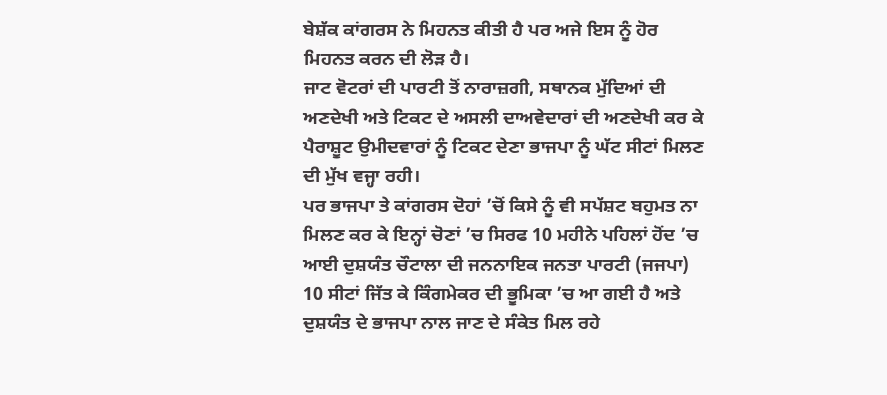ਬੇਸ਼ੱਕ ਕਾਂਗਰਸ ਨੇ ਮਿਹਨਤ ਕੀਤੀ ਹੈ ਪਰ ਅਜੇ ਇਸ ਨੂੰ ਹੋਰ ਮਿਹਨਤ ਕਰਨ ਦੀ ਲੋੜ ਹੈ।
ਜਾਟ ਵੋਟਰਾਂ ਦੀ ਪਾਰਟੀ ਤੋਂ ਨਾਰਾਜ਼ਗੀ, ਸਥਾਨਕ ਮੁੱਦਿਆਂ ਦੀ ਅਣਦੇਖੀ ਅਤੇ ਟਿਕਟ ਦੇ ਅਸਲੀ ਦਾਅਵੇਦਾਰਾਂ ਦੀ ਅਣਦੇਖੀ ਕਰ ਕੇ ਪੈਰਾਸ਼ੂਟ ਉਮੀਦਵਾਰਾਂ ਨੂੰ ਟਿਕਟ ਦੇਣਾ ਭਾਜਪਾ ਨੂੰ ਘੱਟ ਸੀਟਾਂ ਮਿਲਣ ਦੀ ਮੁੱਖ ਵਜ੍ਹਾ ਰਹੀ।
ਪਰ ਭਾਜਪਾ ਤੇ ਕਾਂਗਰਸ ਦੋਹਾਂ ’ਚੋਂ ਕਿਸੇ ਨੂੰ ਵੀ ਸਪੱਸ਼ਟ ਬਹੁਮਤ ਨਾ ਮਿਲਣ ਕਰ ਕੇ ਇਨ੍ਹਾਂ ਚੋਣਾਂ ’ਚ ਸਿਰਫ 10 ਮਹੀਨੇ ਪਹਿਲਾਂ ਹੋਂਦ ’ਚ ਆਈ ਦੁਸ਼ਯੰਤ ਚੌਟਾਲਾ ਦੀ ਜਨਨਾਇਕ ਜਨਤਾ ਪਾਰਟੀ (ਜਜਪਾ) 10 ਸੀਟਾਂ ਜਿੱਤ ਕੇ ਕਿੰਗਮੇਕਰ ਦੀ ਭੂਮਿਕਾ ’ਚ ਆ ਗਈ ਹੈ ਅਤੇ ਦੁਸ਼ਯੰਤ ਦੇ ਭਾਜਪਾ ਨਾਲ ਜਾਣ ਦੇ ਸੰਕੇਤ ਮਿਲ ਰਹੇ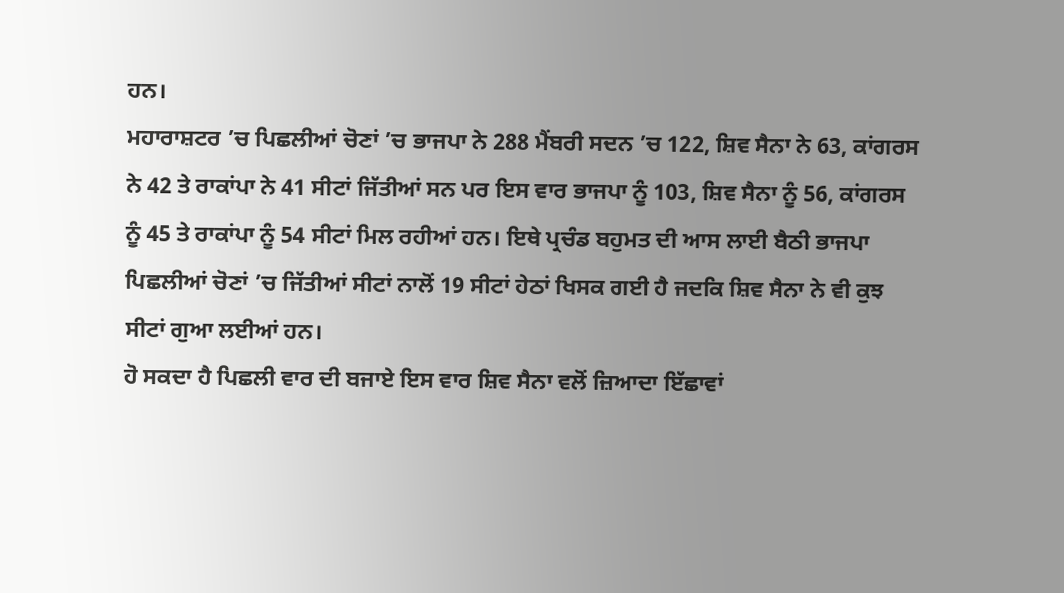ਹਨ।
ਮਹਾਰਾਸ਼ਟਰ ’ਚ ਪਿਛਲੀਆਂ ਚੋਣਾਂ ’ਚ ਭਾਜਪਾ ਨੇ 288 ਮੈਂਬਰੀ ਸਦਨ ’ਚ 122, ਸ਼ਿਵ ਸੈਨਾ ਨੇ 63, ਕਾਂਗਰਸ ਨੇ 42 ਤੇ ਰਾਕਾਂਪਾ ਨੇ 41 ਸੀਟਾਂ ਜਿੱਤੀਆਂ ਸਨ ਪਰ ਇਸ ਵਾਰ ਭਾਜਪਾ ਨੂੰ 103, ਸ਼ਿਵ ਸੈਨਾ ਨੂੰ 56, ਕਾਂਗਰਸ ਨੂੰ 45 ਤੇ ਰਾਕਾਂਪਾ ਨੂੰ 54 ਸੀਟਾਂ ਮਿਲ ਰਹੀਆਂ ਹਨ। ਇਥੇ ਪ੍ਰਚੰਡ ਬਹੁਮਤ ਦੀ ਆਸ ਲਾਈ ਬੈਠੀ ਭਾਜਪਾ ਪਿਛਲੀਆਂ ਚੋਣਾਂ ’ਚ ਜਿੱਤੀਆਂ ਸੀਟਾਂ ਨਾਲੋਂ 19 ਸੀਟਾਂ ਹੇਠਾਂ ਖਿਸਕ ਗਈ ਹੈ ਜਦਕਿ ਸ਼ਿਵ ਸੈਨਾ ਨੇ ਵੀ ਕੁਝ ਸੀਟਾਂ ਗੁਆ ਲਈਆਂ ਹਨ।
ਹੋ ਸਕਦਾ ਹੈ ਪਿਛਲੀ ਵਾਰ ਦੀ ਬਜਾਏ ਇਸ ਵਾਰ ਸ਼ਿਵ ਸੈਨਾ ਵਲੋਂ ਜ਼ਿਆਦਾ ਇੱਛਾਵਾਂ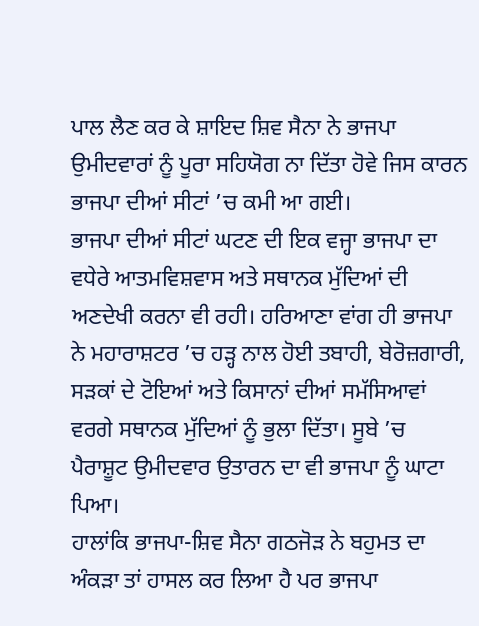ਪਾਲ ਲੈਣ ਕਰ ਕੇ ਸ਼ਾਇਦ ਸ਼ਿਵ ਸੈਨਾ ਨੇ ਭਾਜਪਾ ਉਮੀਦਵਾਰਾਂ ਨੂੰ ਪੂਰਾ ਸਹਿਯੋਗ ਨਾ ਦਿੱਤਾ ਹੋਵੇ ਜਿਸ ਕਾਰਨ ਭਾਜਪਾ ਦੀਆਂ ਸੀਟਾਂ ’ਚ ਕਮੀ ਆ ਗਈ।
ਭਾਜਪਾ ਦੀਆਂ ਸੀਟਾਂ ਘਟਣ ਦੀ ਇਕ ਵਜ੍ਹਾ ਭਾਜਪਾ ਦਾ ਵਧੇਰੇ ਆਤਮਵਿਸ਼ਵਾਸ ਅਤੇ ਸਥਾਨਕ ਮੁੱਦਿਆਂ ਦੀ ਅਣਦੇਖੀ ਕਰਨਾ ਵੀ ਰਹੀ। ਹਰਿਆਣਾ ਵਾਂਗ ਹੀ ਭਾਜਪਾ ਨੇ ਮਹਾਰਾਸ਼ਟਰ ’ਚ ਹੜ੍ਹ ਨਾਲ ਹੋਈ ਤਬਾਹੀ, ਬੇਰੋਜ਼ਗਾਰੀ, ਸੜਕਾਂ ਦੇ ਟੋਇਆਂ ਅਤੇ ਕਿਸਾਨਾਂ ਦੀਆਂ ਸਮੱਸਿਆਵਾਂ ਵਰਗੇ ਸਥਾਨਕ ਮੁੱਦਿਆਂ ਨੂੰ ਭੁਲਾ ਦਿੱਤਾ। ਸੂਬੇ ’ਚ ਪੈਰਾਸ਼ੂਟ ਉਮੀਦਵਾਰ ਉਤਾਰਨ ਦਾ ਵੀ ਭਾਜਪਾ ਨੂੰ ਘਾਟਾ ਪਿਆ।
ਹਾਲਾਂਕਿ ਭਾਜਪਾ-ਸ਼ਿਵ ਸੈਨਾ ਗਠਜੋੜ ਨੇ ਬਹੁਮਤ ਦਾ ਅੰਕੜਾ ਤਾਂ ਹਾਸਲ ਕਰ ਲਿਆ ਹੈ ਪਰ ਭਾਜਪਾ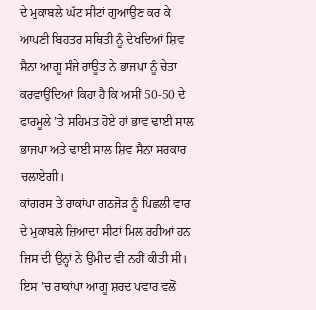ਦੇ ਮੁਕਾਬਲੇ ਘੱਟ ਸੀਟਾਂ ਗੁਆਉਣ ਕਰ ਕੇ ਆਪਣੀ ਬਿਹਤਰ ਸਥਿਤੀ ਨੂੰ ਦੇਖਦਿਆਂ ਸ਼ਿਵ ਸੈਨਾ ਆਗੂ ਸੰਜੇ ਰਾਊਤ ਨੇ ਭਾਜਪਾ ਨੂੰ ਚੇਤਾ ਕਰਵਾਉਂਦਿਆਂ ਕਿਹਾ ਹੈ ਕਿ ਅਸੀਂ 50-50 ਦੇ ਫਾਰਮੂਲੇ ’ਤੇ ਸਹਿਮਤ ਹੋਏ ਹਾਂ ਭਾਵ ਢਾਈ ਸਾਲ ਭਾਜਪਾ ਅਤੇ ਢਾਈ ਸਾਲ ਸ਼ਿਵ ਸੈਨਾ ਸਰਕਾਰ ਚਲਾਏਗੀ।
ਕਾਂਗਰਸ ਤੇ ਰਾਕਾਂਪਾ ਗਠਜੋੜ ਨੂੰ ਪਿਛਲੀ ਵਾਰ ਦੇ ਮੁਕਾਬਲੇ ਜ਼ਿਆਦਾ ਸੀਟਾਂ ਮਿਲ ਰਹੀਆਂ ਹਨ ਜਿਸ ਦੀ ਉਨ੍ਹਾਂ ਨੇ ਉਮੀਦ ਵੀ ਨਹੀਂ ਕੀਤੀ ਸੀ। ਇਸ ’ਚ ਰਾਕਾਂਪਾ ਆਗੂ ਸ਼ਰਦ ਪਵਾਰ ਵਲੋਂ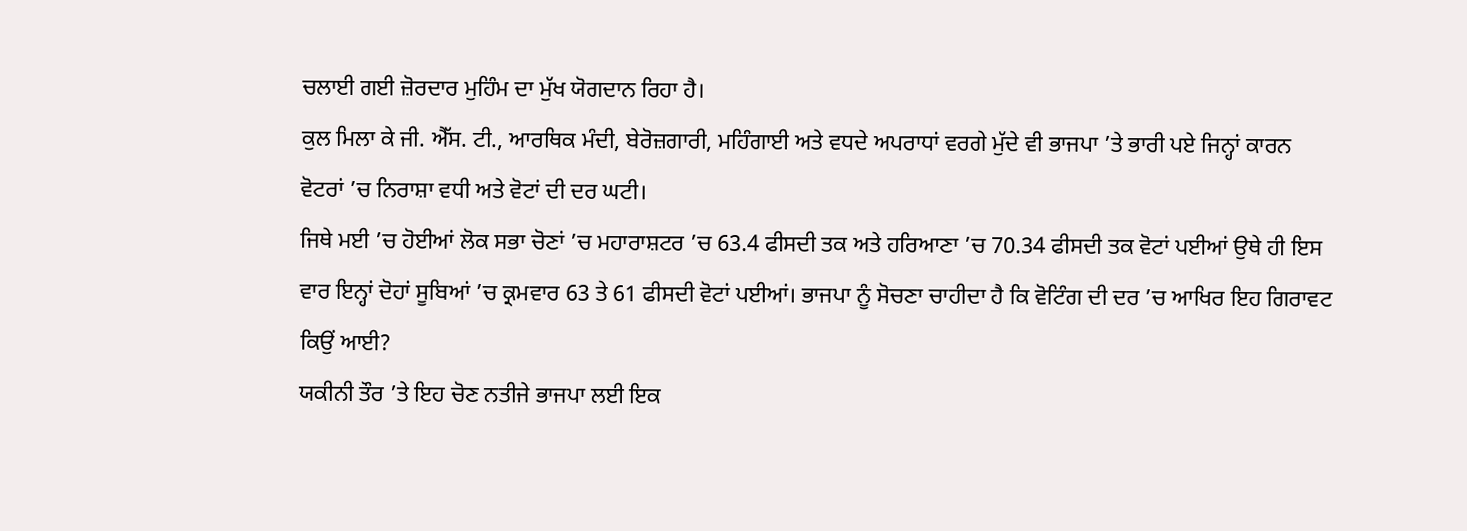ਚਲਾਈ ਗਈ ਜ਼ੋਰਦਾਰ ਮੁਹਿੰਮ ਦਾ ਮੁੱਖ ਯੋਗਦਾਨ ਰਿਹਾ ਹੈ।
ਕੁਲ ਮਿਲਾ ਕੇ ਜੀ. ਐੱਸ. ਟੀ., ਆਰਥਿਕ ਮੰਦੀ, ਬੇਰੋਜ਼ਗਾਰੀ, ਮਹਿੰਗਾਈ ਅਤੇ ਵਧਦੇ ਅਪਰਾਧਾਂ ਵਰਗੇ ਮੁੱਦੇ ਵੀ ਭਾਜਪਾ ’ਤੇ ਭਾਰੀ ਪਏ ਜਿਨ੍ਹਾਂ ਕਾਰਨ ਵੋਟਰਾਂ ’ਚ ਨਿਰਾਸ਼ਾ ਵਧੀ ਅਤੇ ਵੋਟਾਂ ਦੀ ਦਰ ਘਟੀ।
ਜਿਥੇ ਮਈ ’ਚ ਹੋਈਆਂ ਲੋਕ ਸਭਾ ਚੋਣਾਂ ’ਚ ਮਹਾਰਾਸ਼ਟਰ ’ਚ 63.4 ਫੀਸਦੀ ਤਕ ਅਤੇ ਹਰਿਆਣਾ ’ਚ 70.34 ਫੀਸਦੀ ਤਕ ਵੋਟਾਂ ਪਈਆਂ ਉਥੇ ਹੀ ਇਸ ਵਾਰ ਇਨ੍ਹਾਂ ਦੋਹਾਂ ਸੂਬਿਆਂ ’ਚ ਕ੍ਰਮਵਾਰ 63 ਤੇ 61 ਫੀਸਦੀ ਵੋਟਾਂ ਪਈਆਂ। ਭਾਜਪਾ ਨੂੰ ਸੋਚਣਾ ਚਾਹੀਦਾ ਹੈ ਕਿ ਵੋਟਿੰਗ ਦੀ ਦਰ ’ਚ ਆਖਿਰ ਇਹ ਗਿਰਾਵਟ ਕਿਉਂ ਆਈ?
ਯਕੀਨੀ ਤੌਰ ’ਤੇ ਇਹ ਚੋਣ ਨਤੀਜੇ ਭਾਜਪਾ ਲਈ ਇਕ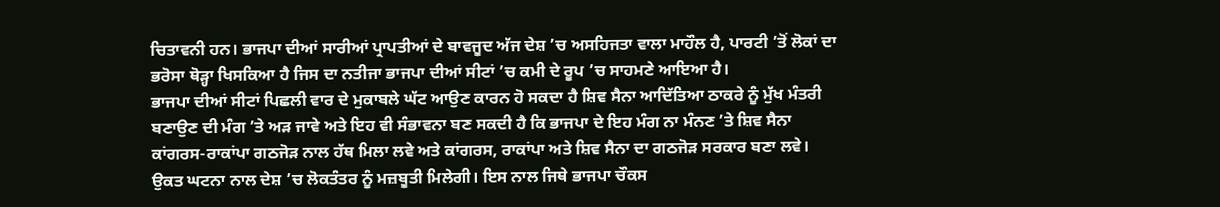ਚਿਤਾਵਨੀ ਹਨ। ਭਾਜਪਾ ਦੀਆਂ ਸਾਰੀਆਂ ਪ੍ਰਾਪਤੀਆਂ ਦੇ ਬਾਵਜੂਦ ਅੱਜ ਦੇਸ਼ ’ਚ ਅਸਹਿਜਤਾ ਵਾਲਾ ਮਾਹੌਲ ਹੈ, ਪਾਰਟੀ ’ਤੋਂ ਲੋਕਾਂ ਦਾ ਭਰੋਸਾ ਥੋੜ੍ਹਾ ਖਿਸਕਿਆ ਹੈ ਜਿਸ ਦਾ ਨਤੀਜਾ ਭਾਜਪਾ ਦੀਆਂ ਸੀਟਾਂ ’ਚ ਕਮੀ ਦੇ ਰੂਪ ’ਚ ਸਾਹਮਣੇ ਆਇਆ ਹੈ।
ਭਾਜਪਾ ਦੀਆਂ ਸੀਟਾਂ ਪਿਛਲੀ ਵਾਰ ਦੇ ਮੁਕਾਬਲੇ ਘੱਟ ਆਉਣ ਕਾਰਨ ਹੋ ਸਕਦਾ ਹੈ ਸ਼ਿਵ ਸੈਨਾ ਆਦਿੱਤਿਆ ਠਾਕਰੇ ਨੂੰ ਮੁੱਖ ਮੰਤਰੀ ਬਣਾਉਣ ਦੀ ਮੰਗ ’ਤੇ ਅੜ ਜਾਵੇ ਅਤੇ ਇਹ ਵੀ ਸੰਭਾਵਨਾ ਬਣ ਸਕਦੀ ਹੈ ਕਿ ਭਾਜਪਾ ਦੇ ਇਹ ਮੰਗ ਨਾ ਮੰਨਣ ’ਤੇ ਸ਼ਿਵ ਸੈਨਾ ਕਾਂਗਰਸ-ਰਾਕਾਂਪਾ ਗਠਜੋੜ ਨਾਲ ਹੱਥ ਮਿਲਾ ਲਵੇ ਅਤੇ ਕਾਂਗਰਸ, ਰਾਕਾਂਪਾ ਅਤੇ ਸ਼ਿਵ ਸੈਨਾ ਦਾ ਗਠਜੋੜ ਸਰਕਾਰ ਬਣਾ ਲਵੇ।
ਉਕਤ ਘਟਨਾ ਨਾਲ ਦੇਸ਼ ’ਚ ਲੋਕਤੰਤਰ ਨੂੰ ਮਜ਼ਬੂਤੀ ਮਿਲੇਗੀ। ਇਸ ਨਾਲ ਜਿਥੇ ਭਾਜਪਾ ਚੌਕਸ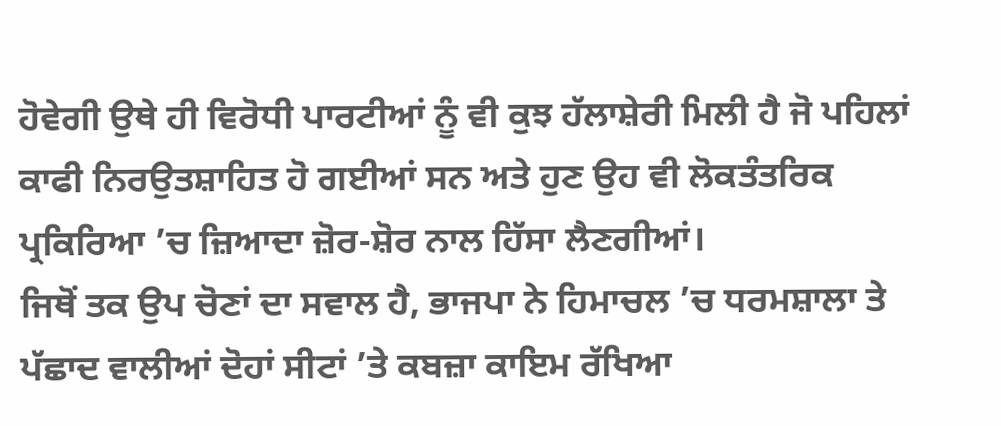ਹੋਵੇਗੀ ਉਥੇ ਹੀ ਵਿਰੋਧੀ ਪਾਰਟੀਆਂ ਨੂੰ ਵੀ ਕੁਝ ਹੱਲਾਸ਼ੇਰੀ ਮਿਲੀ ਹੈ ਜੋ ਪਹਿਲਾਂ ਕਾਫੀ ਨਿਰਉਤਸ਼ਾਹਿਤ ਹੋ ਗਈਆਂ ਸਨ ਅਤੇ ਹੁਣ ਉਹ ਵੀ ਲੋਕਤੰਤਰਿਕ ਪ੍ਰਕਿਰਿਆ ’ਚ ਜ਼ਿਆਦਾ ਜ਼ੋਰ-ਸ਼ੋਰ ਨਾਲ ਹਿੱਸਾ ਲੈਣਗੀਆਂ।
ਜਿਥੋਂ ਤਕ ਉਪ ਚੋਣਾਂ ਦਾ ਸਵਾਲ ਹੈ, ਭਾਜਪਾ ਨੇ ਹਿਮਾਚਲ ’ਚ ਧਰਮਸ਼ਾਲਾ ਤੇ ਪੱਛਾਦ ਵਾਲੀਆਂ ਦੋਹਾਂ ਸੀਟਾਂ ’ਤੇ ਕਬਜ਼ਾ ਕਾਇਮ ਰੱਖਿਆ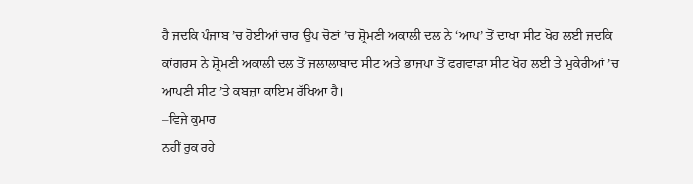ਹੈ ਜਦਕਿ ਪੰਜਾਬ ’ਚ ਹੋਈਆਂ ਚਾਰ ਉਪ ਚੋਣਾਂ ’ਚ ਸ਼੍ਰੋਮਣੀ ਅਕਾਲੀ ਦਲ ਨੇ ‘ਆਪ’ ਤੋਂ ਦਾਖਾ ਸੀਟ ਖੋਹ ਲਈ ਜਦਕਿ ਕਾਂਗਰਸ ਨੇ ਸ਼੍ਰੋਮਣੀ ਅਕਾਲੀ ਦਲ ਤੋਂ ਜਲਾਲਾਬਾਦ ਸੀਟ ਅਤੇ ਭਾਜਪਾ ਤੋਂ ਫਗਵਾੜਾ ਸੀਟ ਖੋਹ ਲਈ ਤੇ ਮੁਕੇਰੀਆਂ ’ਚ ਆਪਣੀ ਸੀਟ ’ਤੇ ਕਬਜ਼ਾ ਕਾਇਮ ਰੱਖਿਆ ਹੈ।
–ਵਿਜੇ ਕੁਮਾਰ
ਨਹੀਂ ਰੁਕ ਰਹੇ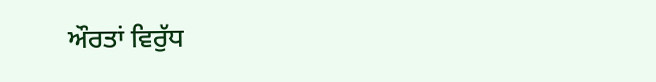ਔਰਤਾਂ ਵਿਰੁੱਧ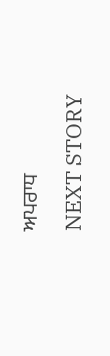ਅਪਰਾਧ
NEXT STORY